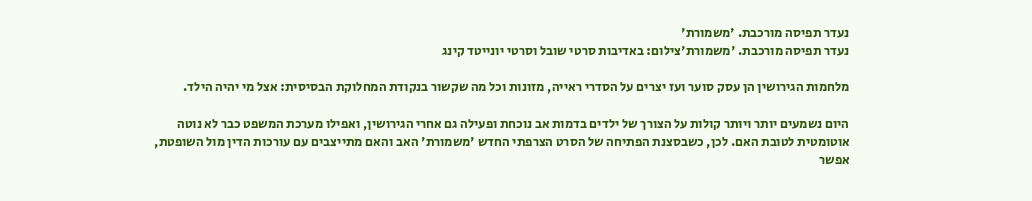נעדר תפיסה מורכבת. 'משמורת'
נעדר תפיסה מורכבת. 'משמורת'צילום: באדיבות סרטי שובל וסרטי יונייטד קינג

מלחמות הגירושין הן עסק סוער ועז יצרים על הסדרי ראייה, מזונות וכל מה שקשור בנקודת המחלוקת הבסיסית: אצל מי יהיה הילד.

היום נשמעים יותר ויותר קולות על הצורך של ילדים בדמות אב נוכחת ופעילה גם אחרי הגירושין, ואפילו מערכת המשפט כבר לא נוטה אוטומטית לטובת האם. לכן, כשבסצנת הפתיחה של הסרט הצרפתי החדש 'משמורת' האב והאם מתייצבים עם עורכות הדין מול השופטת, אפשר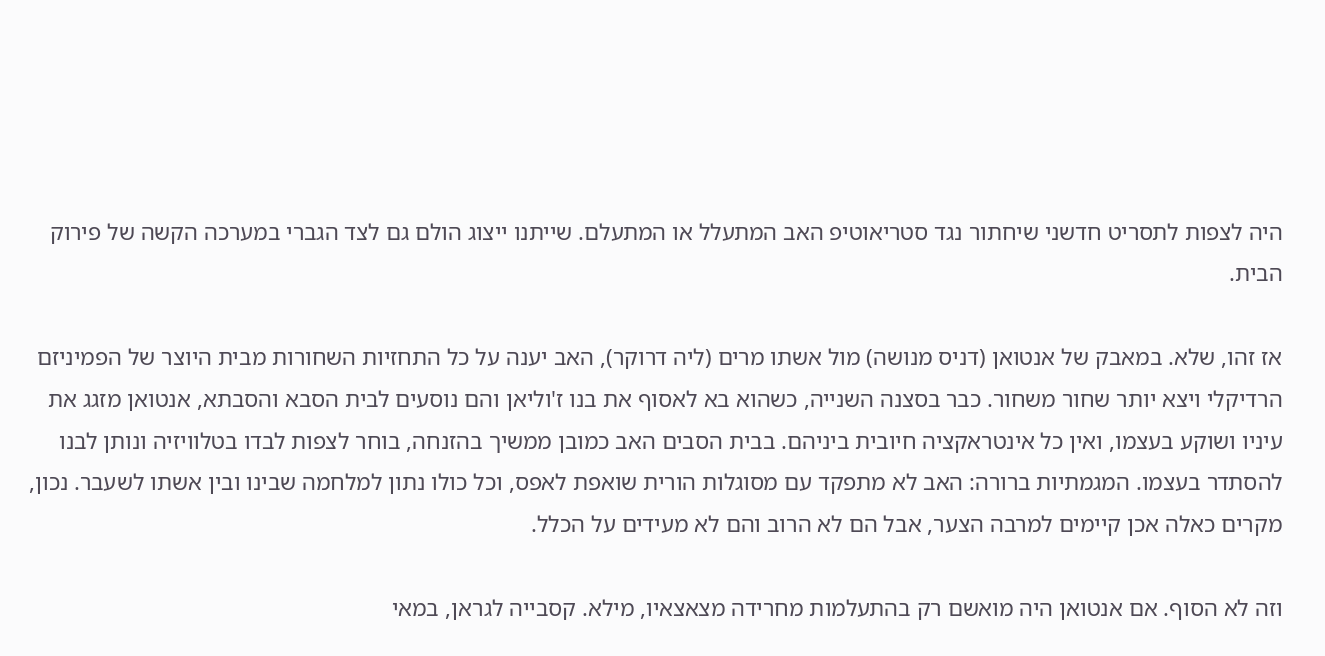היה לצפות לתסריט חדשני שיחתור נגד סטריאוטיפ האב המתעלל או המתעלם. שייתנו ייצוג הולם גם לצד הגברי במערכה הקשה של פירוק הבית.

אז זהו, שלא. במאבק של אנטואן (דניס מנושה) מול אשתו מרים (ליה דרוקר), האב יענה על כל התחזיות השחורות מבית היוצר של הפמיניזם הרדיקלי ויצא יותר שחור משחור. כבר בסצנה השנייה, כשהוא בא לאסוף את בנו ז'וליאן והם נוסעים לבית הסבא והסבתא, אנטואן מזגג את עיניו ושוקע בעצמו, ואין כל אינטראקציה חיובית ביניהם. בבית הסבים האב כמובן ממשיך בהזנחה, בוחר לצפות לבדו בטלוויזיה ונותן לבנו להסתדר בעצמו. המגמתיות ברורה: האב לא מתפקד עם מסוגלות הורית שואפת לאפס, וכל כולו נתון למלחמה שבינו ובין אשתו לשעבר. נכון, מקרים כאלה אכן קיימים למרבה הצער, אבל הם לא הרוב והם לא מעידים על הכלל.

וזה לא הסוף. אם אנטואן היה מואשם רק בהתעלמות מחרידה מצאצאיו, מילא. קסבייה לגראן, במאי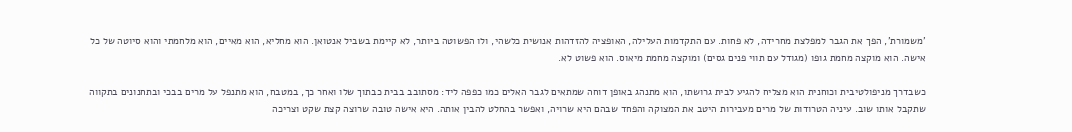'משמורת', הפך את הגבר למפלצת מחרידה, לא פחות. עם התקדמות העלילה, האופציה להזדהות אנושית כלשהי, ולו הפשוטה ביותר, לא קיימת בשביל אנטואן. הוא מחליא, הוא מאיים, הוא מלחמתי והוא סיוטה של כל אישה. הוא מוקצה מחמת גופו (מגודל עם תווי פנים גסים) ומוקצה מחמת מיאוס. הוא פשוט לא.

כשבדרך מניפולטיבית וכוחנית הוא מצליח להגיע לבית גרושתו, הוא מתנהג באופן דוחה שמתאים לגבר האלים כמו כפפה ליד: מסתובב בבית כבתוך שלו ואחר כך, במטבח, הוא מתנפל על מרים בבכי ובתחנונים בתקווה שתקבל אותו שוב. עיניה הטרודות של מרים מעבירות היטב את המצוקה והפחד שבהם היא שרויה, ואפשר בהחלט להבין אותה. היא אישה טובה שרוצה קצת שקט וצריכה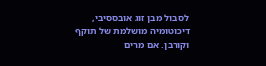לסבול מבן זוג אובססיבי, דיכוטומיה מושלמת של תוקף וקורבן. אם מרים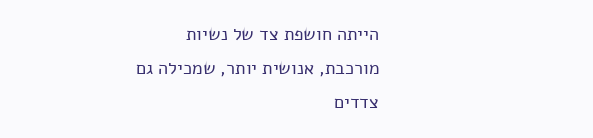הייתה חושפת צד של נשיות מורכבת, אנושית יותר, שמכילה גם צדדים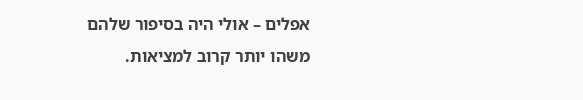אפלים – אולי היה בסיפור שלהם משהו יותר קרוב למציאות.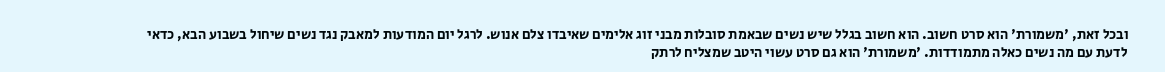ובכל זאת, 'משמורת' הוא סרט חשוב. הוא חשוב בגלל שיש נשים שבאמת סובלות מבני זוג אלימים שאיבדו צלם אנוש. לרגל יום המודעות למאבק נגד נשים שיחול בשבוע הבא, כדאי לדעת עם מה נשים כאלה מתמודדות. 'משמורת' הוא גם סרט עשוי היטב שמצליח לרתק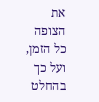את הצופה כל הזמן, ועל כך בהחלט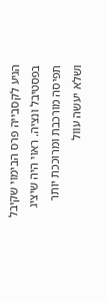הגיע לקסבייה פרס הבימוי שקיבל בפסטיבל ונציה. ראוי היה שיציג תפיסה מורכבת ומרוככת יותר ושלא יעשה עוול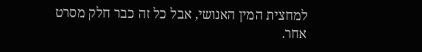למחצית המין האנושי, אבל כל זה כבר חלק מסרט אחר.